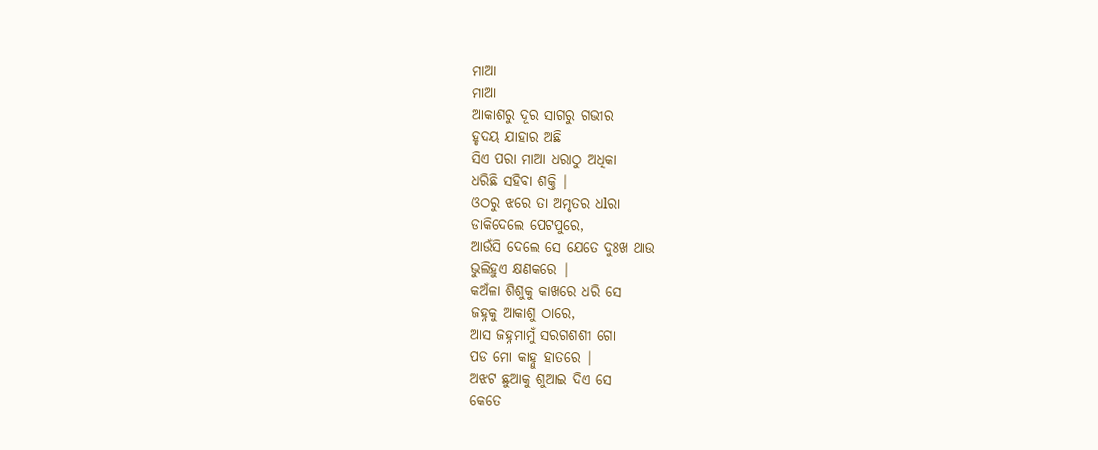ମାଆ
ମାଆ
ଆକାଶରୁ ଦୂର ସାଗରୁ ଗଭୀର
ହୃଦୟ ଯାହାର ଅଛି
ସିଏ ପରା ମାଆ ଧରାଠୁ ଅଧିକା
ଧରିଛି ସହିବା ଶକ୍ତି |
ଓଠରୁ ଝରେ ତା ଅମୃତର ଧlରା
ଡାକିଦେଲେ ପେଟପୁରେ,
ଆଉଁସି ଦେଲେ ସେ ଯେତେ ଦୁଃଖ ଥାଉ
ଭୁଲିହୁଏ କ୍ଷଣକରେ |
କଅଁଳା ଶିଶୁକୁ କାଖରେ ଧରି ସେ
ଜହ୍ନକୁ ଆକାଶୁ ଠାରେ,
ଆସ ଜହ୍ନମାମୁଁ ସରଗଶଶୀ ଗୋ
ପଡ ମୋ କାହ୍ନୁ ହାତରେ |
ଅଝଟ ଛୁଆକୁ ଶୁଆଇ ଦିଏ ସେ
କେତେ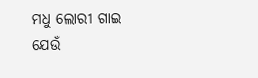ମଧୁ ଲୋରୀ ଗାଇ
ଯେଉଁ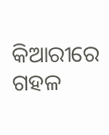କିଆରୀରେ ଗହଳ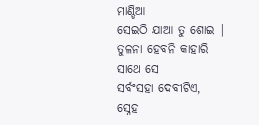ମାଣ୍ଡିଆ
ସେଇଠି ଯାଆ ତୁ ଶୋଇ |
ତୁଳନା ହେବନି କାହାରି ସାଥେ ସେ
ସର୍ବଂସହା ଦେବୀଟିଏ,
ସ୍ନେହ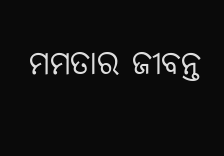ମମତାର ଜୀବନ୍ତ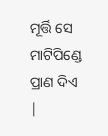ମୂର୍ତ୍ତି ସେ
ମାଟିପିଣ୍ଡେ ପ୍ରାଣ ଦିଏ |